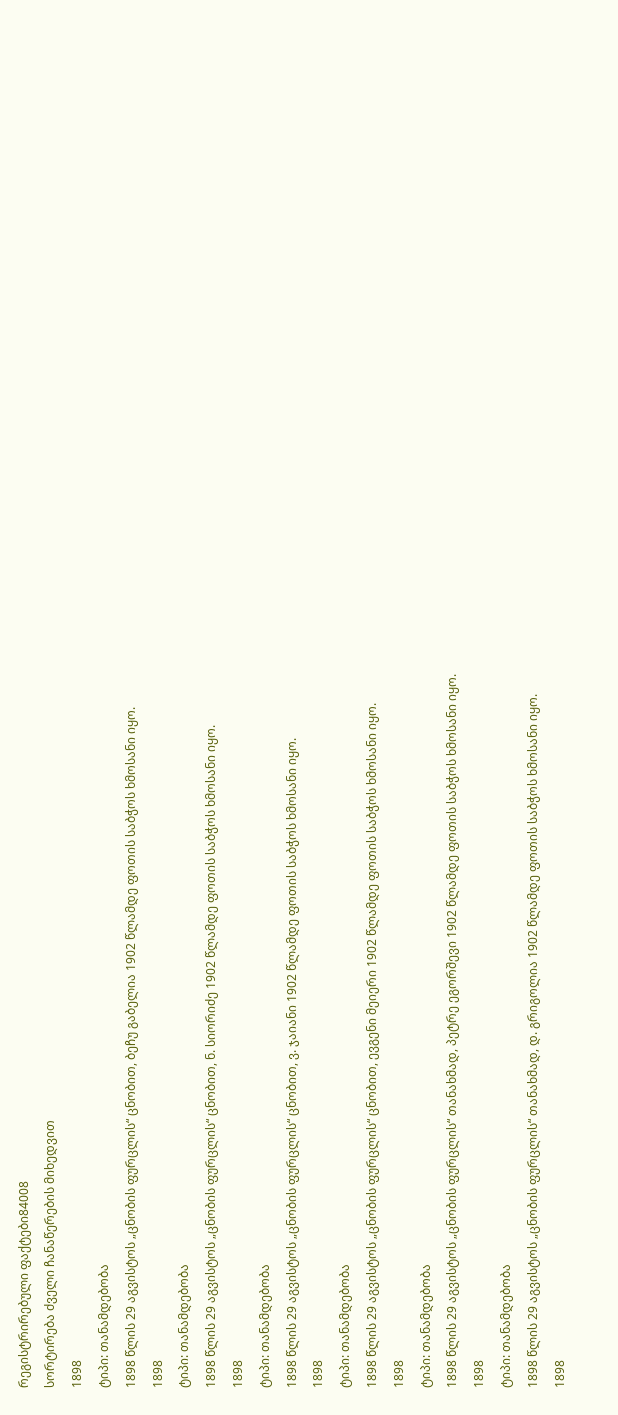რეგისტრირებული ფაქტები84008
სორტირება ძველი ჩანაწერების მიხედვით
1898
ტიპი: თანამდებობა
1898 წლის 29 აგვისტოს „ცნობის ფურცლის“ ცნობით, ბეჩუ გაბელია 1902 წლამდე ფოთის საბჭოს ხმოსანი იყო.
1898
ტიპი: თანამდებობა
1898 წლის 29 აგვისტოს „ცნობის ფურცლის“ ცნობით, ნ. სიორიძე 1902 წლამდე ფოთის საბჭოს ხმოსანი იყო.
1898
ტიპი: თანამდებობა
1898 წლის 29 აგვისტოს „ცნობის ფურცლის“ ცნობით, ვ. ჯაიანი 1902 წლამდე ფოთის საბჭოს ხმოსანი იყო.
1898
ტიპი: თანამდებობა
1898 წლის 29 აგვისტოს „ცნობის ფურცლის“ ცნობით, ევგენი მეიერი 1902 წლამდე ფოთის საბჭოს ხმოსანი იყო.
1898
ტიპი: თანამდებობა
1898 წლის 29 აგვისტოს „ცნობის ფურცლის“ თანახმად, პეტრე ეგორშევი 1902 წლამდე ფოთის საბჭოს ხმოსანი იყო.
1898
ტიპი: თანამდებობა
1898 წლის 29 აგვისტოს „ცნობის ფურცლის“ თანახმად, დ. გრიგოლია 1902 წლამდე ფოთის საბჭოს ხმოსანი იყო.
1898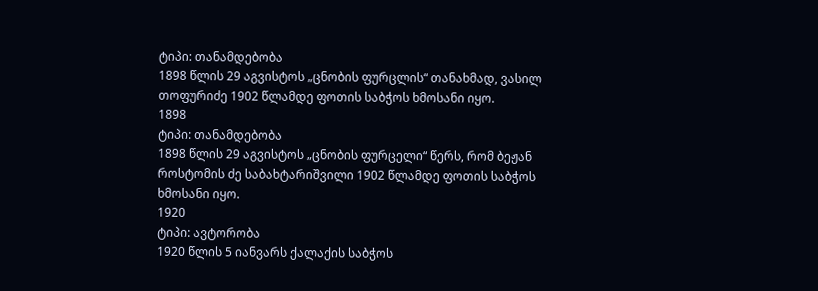ტიპი: თანამდებობა
1898 წლის 29 აგვისტოს „ცნობის ფურცლის“ თანახმად, ვასილ თოფურიძე 1902 წლამდე ფოთის საბჭოს ხმოსანი იყო.
1898
ტიპი: თანამდებობა
1898 წლის 29 აგვისტოს „ცნობის ფურცელი“ წერს, რომ ბეჟან როსტომის ძე საბახტარიშვილი 1902 წლამდე ფოთის საბჭოს ხმოსანი იყო.
1920
ტიპი: ავტორობა
1920 წლის 5 იანვარს ქალაქის საბჭოს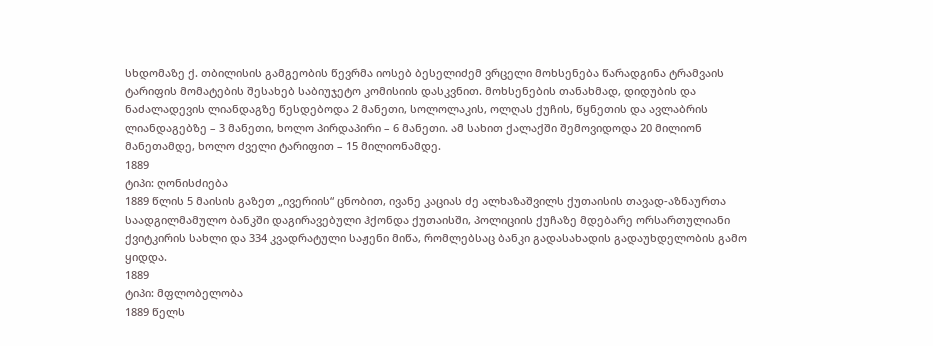სხდომაზე ქ. თბილისის გამგეობის წევრმა იოსებ ბესელიძემ ვრცელი მოხსენება წარადგინა ტრამვაის ტარიფის მომატების შესახებ საბიუჯეტო კომისიის დასკვნით. მოხსენების თანახმად, დიდუბის და ნაძალადევის ლიანდაგზე წესდებოდა 2 მანეთი, სოლოლაკის, ოლღას ქუჩის, წყნეთის და ავლაბრის ლიანდაგებზე – 3 მანეთი, ხოლო პირდაპირი – 6 მანეთი. ამ სახით ქალაქში შემოვიდოდა 20 მილიონ მანეთამდე, ხოლო ძველი ტარიფით – 15 მილიონამდე.
1889
ტიპი: ღონისძიება
1889 წლის 5 მაისის გაზეთ „ივერიის“ ცნობით, ივანე კაციას ძე ალხაზაშვილს ქუთაისის თავად-აზნაურთა საადგილმამულო ბანკში დაგირავებული ჰქონდა ქუთაისში, პოლიციის ქუჩაზე მდებარე ორსართულიანი ქვიტკირის სახლი და 334 კვადრატული საჟენი მიწა, რომლებსაც ბანკი გადასახადის გადაუხდელობის გამო ყიდდა.
1889
ტიპი: მფლობელობა
1889 წელს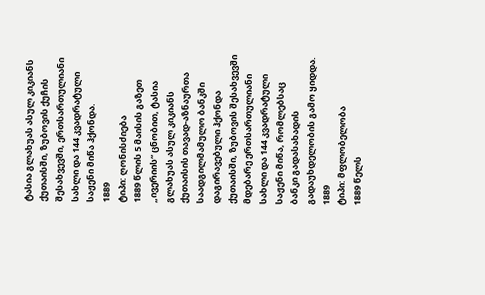ტასია გლახუას ასულ კიკიანს ქუთაისში, ზუბოვის ქუჩის შესახვევში, ერთსართულიანი სახლი და 144 კვადრატული საჟენი მიწა ჰქონდა.
1889
ტიპი: ღონისძიება
1889 წლის 5 მაისის გაზეთ „ივერიის“ ცნობით, ტასია გლახუას ასულ კიკიანს ქუთაისის თავად-აზნაურთა საადგილმამულო ბანკში დაგირავებული ჰქონდა ქუთაისში, ზუბოვის შესახვევში მდებარე ერთსართულიანი სახლი და 144 კვადრატული საჟენი მიწა, რომლებსაც ბანკი გადასახადის გადაუხდელობის გამო ყიდდა.
1889
ტიპი: მფლობელობა
1889 წელს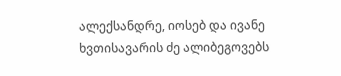ალექსანდრე, იოსებ და ივანე ხვთისავარის ძე ალიბეგოვებს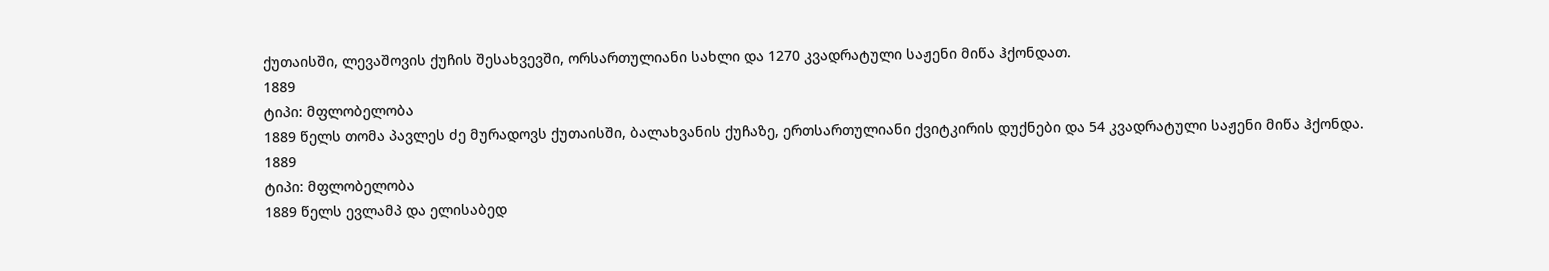ქუთაისში, ლევაშოვის ქუჩის შესახვევში, ორსართულიანი სახლი და 1270 კვადრატული საჟენი მიწა ჰქონდათ.
1889
ტიპი: მფლობელობა
1889 წელს თომა პავლეს ძე მურადოვს ქუთაისში, ბალახვანის ქუჩაზე, ერთსართულიანი ქვიტკირის დუქნები და 54 კვადრატული საჟენი მიწა ჰქონდა.
1889
ტიპი: მფლობელობა
1889 წელს ევლამპ და ელისაბედ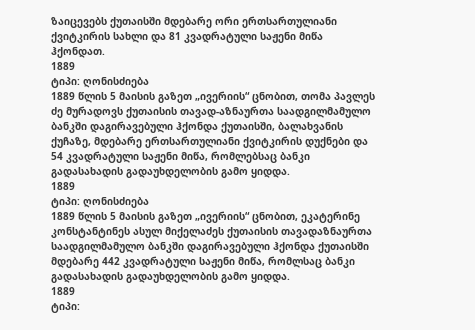ზაიცევებს ქუთაისში მდებარე ორი ერთსართულიანი ქვიტკირის სახლი და 81 კვადრატული საჟენი მიწა ჰქონდათ.
1889
ტიპი: ღონისძიება
1889 წლის 5 მაისის გაზეთ „ივერიის“ ცნობით, თომა პავლეს ძე მურადოვს ქუთაისის თავად-აზნაურთა საადგილმამულო ბანკში დაგირავებული ჰქონდა ქუთაისში, ბალახვანის ქუჩაზე, მდებარე ერთსართულიანი ქვიტკირის დუქნები და 54 კვადრატული საჟენი მიწა, რომლებსაც ბანკი გადასახადის გადაუხდელობის გამო ყიდდა.
1889
ტიპი: ღონისძიება
1889 წლის 5 მაისის გაზეთ „ივერიის“ ცნობით, ეკატერინე კონსტანტინეს ასულ მიქელაძეს ქუთაისის თავადაზნაურთა საადგილმამულო ბანკში დაგირავებული ჰქონდა ქუთაისში მდებარე 442 კვადრატული საჟენი მიწა, რომლსაც ბანკი გადასახადის გადაუხდელობის გამო ყიდდა.
1889
ტიპი: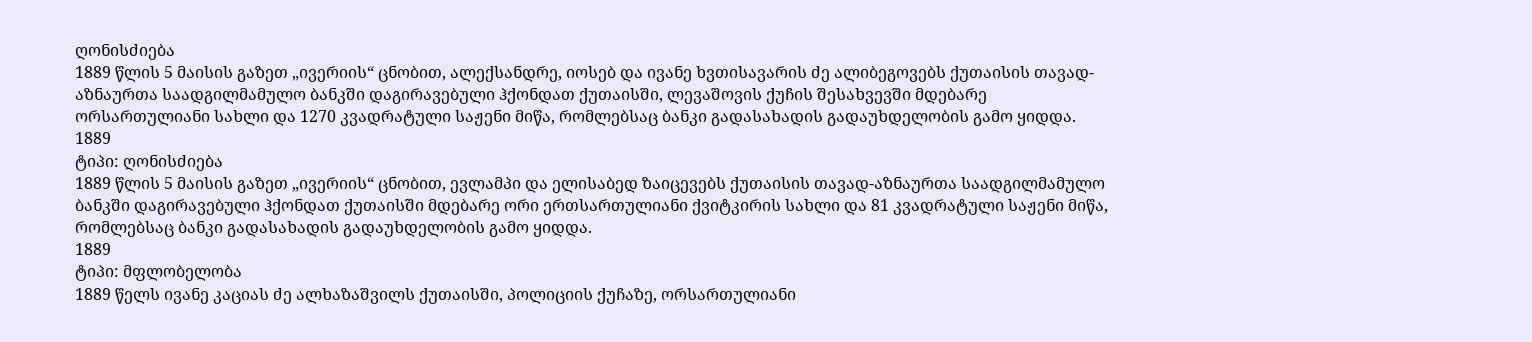ღონისძიება
1889 წლის 5 მაისის გაზეთ „ივერიის“ ცნობით, ალექსანდრე, იოსებ და ივანე ხვთისავარის ძე ალიბეგოვებს ქუთაისის თავად-აზნაურთა საადგილმამულო ბანკში დაგირავებული ჰქონდათ ქუთაისში, ლევაშოვის ქუჩის შესახვევში მდებარე ორსართულიანი სახლი და 1270 კვადრატული საჟენი მიწა, რომლებსაც ბანკი გადასახადის გადაუხდელობის გამო ყიდდა.
1889
ტიპი: ღონისძიება
1889 წლის 5 მაისის გაზეთ „ივერიის“ ცნობით, ევლამპი და ელისაბედ ზაიცევებს ქუთაისის თავად-აზნაურთა საადგილმამულო ბანკში დაგირავებული ჰქონდათ ქუთაისში მდებარე ორი ერთსართულიანი ქვიტკირის სახლი და 81 კვადრატული საჟენი მიწა, რომლებსაც ბანკი გადასახადის გადაუხდელობის გამო ყიდდა.
1889
ტიპი: მფლობელობა
1889 წელს ივანე კაციას ძე ალხაზაშვილს ქუთაისში, პოლიციის ქუჩაზე, ორსართულიანი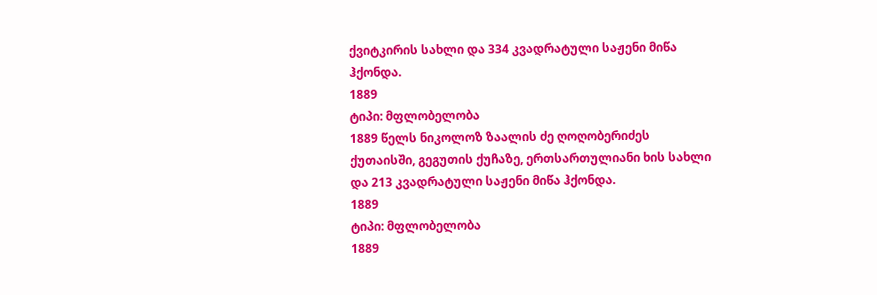ქვიტკირის სახლი და 334 კვადრატული საჟენი მიწა ჰქონდა.
1889
ტიპი: მფლობელობა
1889 წელს ნიკოლოზ ზაალის ძე ღოღობერიძეს ქუთაისში, გეგუთის ქუჩაზე, ერთსართულიანი ხის სახლი და 213 კვადრატული საჟენი მიწა ჰქონდა.
1889
ტიპი: მფლობელობა
1889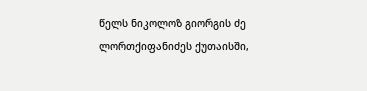წელს ნიკოლოზ გიორგის ძე ლორთქიფანიძეს ქუთაისში,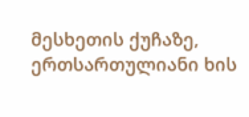მესხეთის ქუჩაზე, ერთსართულიანი ხის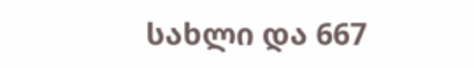სახლი და 667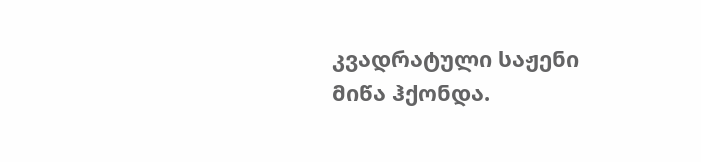კვადრატული საჟენი მიწა ჰქონდა.